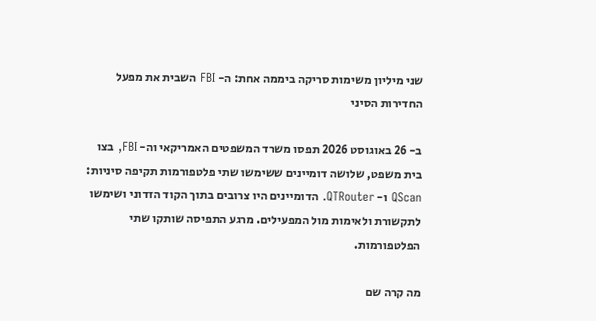שני מיליון משימות סריקה ביממה אחת: ה- FBI השבית את מפעל החדירות הסיני

ב- 26 באוגוסט 2026 תפסו משרד המשפטים האמריקאי וה- FBI, בצו בית משפט, שלושה דומיינים ששימשו שתי פלטפורמות תקיפה סיניות: QScan ו- QTRouter. הדומיינים היו צרובים בתוך הקוד הזדוני ושימשו לתקשורת ולאימות מול המפעילים. מרגע התפיסה שותקו שתי הפלטפורמות.

מה קרה שם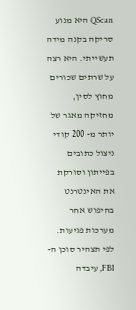QScan היא מנוע סריקה בקנה מידה תעשייתי. היא רצה על שרתים שכורים מחוץ לסין, מחזיקה מאגר של יותר מ- 200 קודי ניצול כתובים בפייתון וסורקת את האינטרנט בחיפוש אחר מערכות פגיעות. לפי תצהיר סוכן ה- FBI, עיבדה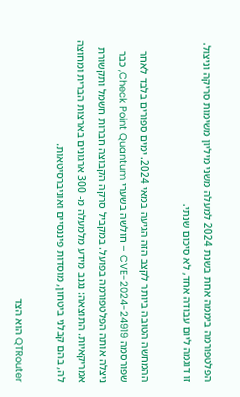הפלטפורמה ביממה אחת בשנת 2024 למעלה משני מיליון משימות סריקה וניצול. זו דוגמה ליום עבודה אחד, לא סיכום שנתי.

ההמחשה הטובה ביותר לקצב הזה הגיעה במאי 2024. ימים ספורים בלבד לאחר שפורסמה CVE-2024-24919 – חולשה בשערי Check Point Quantum, כבר ניצלה אותה הפלטפורמה בפועל. במקביל סרקה הקבוצה חברות חשמל ותקשורת אמריקאיות. התוצאה: נגנב מידע מלמעלה מ- 300 ארגונים בארצות הברית ומחוצה לה, בהם קבלני ביטחון, מוסדות פיננסיים ואוניברסיטאות.

QTRouter הוא הצד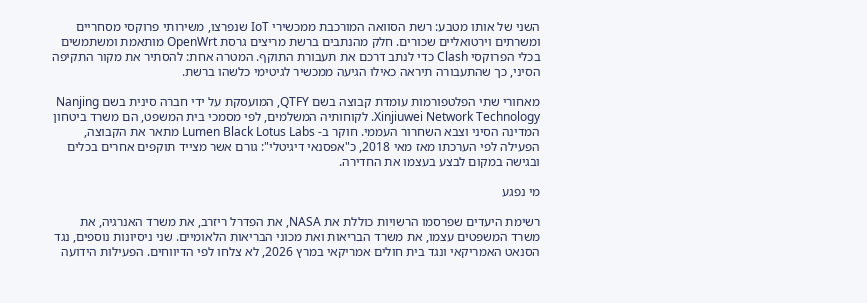השני של אותו מטבע: רשת הסוואה המורכבת ממכשירי IoT שנפרצו, משירותי פרוקסי מסחריים ומשרתים וירטואליים שכורים. חלק מהנתבים ברשת מריצים גרסת OpenWrt מותאמת ומשתמשים בכלי הפרוקסי Clash כדי לנתב דרכם את תעבורת התוקף. המטרה אחת: להסתיר את מקור התקיפה הסיני, כך שהתעבורה תיראה כאילו הגיעה ממכשיר לגיטימי כלשהו ברשת.

מאחורי שתי הפלטפורמות עומדת קבוצה בשם QTFY, המועסקת על ידי חברה סינית בשם Nanjing Xinjiuwei Network Technology. לקוחותיה המשלמים, לפי מסמכי בית המשפט, הם משרד ביטחון המדינה הסיני וצבא השחרור העממי. חוקר ב- Lumen Black Lotus Labs מתאר את הקבוצה, הפעילה לפי הערכתו מאז מאי 2018, כ"אפסנאי דיגיטלי": גורם אשר מצייד תוקפים אחרים בכלים ובגישה במקום לבצע בעצמו את החדירה.

מי נפגע

רשימת היעדים שפרסמו הרשויות כוללת את NASA, את הפדרל ריזרב, את משרד האנרגיה, את משרד המשפטים עצמו, את משרד הבריאות ואת מכוני הבריאות הלאומיים. שני ניסיונות נוספים, נגד הסנאט האמריקאי ונגד בית חולים אמריקאי במרץ 2026, לא צלחו לפי הדיווחים. הפעילות הידועה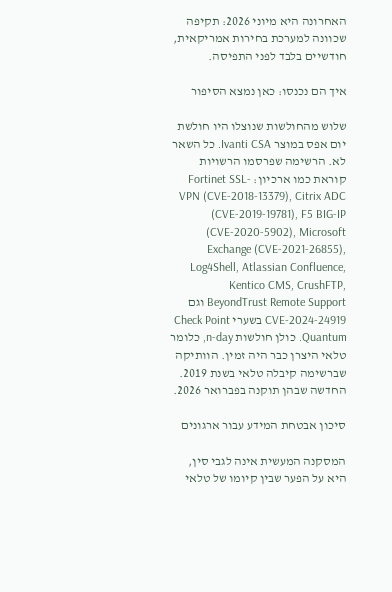האחרונה היא מיוני 2026: תקיפה שכוונה למערכת בחירות אמריקאית, חודשיים בלבד לפני התפיסה.

איך הם נכנסו: כאן נמצא הסיפור

שלוש מהחולשות שנוצלו היו חולשת יום אפס במוצר Ivanti CSA. כל השאר לא. הרשימה שפרסמו הרשויות קוראת כמו ארכיון: Fortinet SSL-VPN (CVE-2018-13379), Citrix ADC (CVE-2019-19781), F5 BIG-IP (CVE-2020-5902), Microsoft Exchange (CVE-2021-26855), Log4Shell, Atlassian Confluence, Kentico CMS, CrushFTP, BeyondTrust Remote Support וגם CVE-2024-24919 בשערי Check Point Quantum. כולן חולשות n-day, כלומר טלאי היצרן כבר היה זמין. הוותיקה שברשימה קיבלה טלאי בשנת 2019. החדשה שבהן תוקנה בפברואר 2026.

סיכון אבטחת המידע עבור ארגונים

המסקנה המעשית אינה לגבי סין, היא על הפער שבין קיומו של טלאי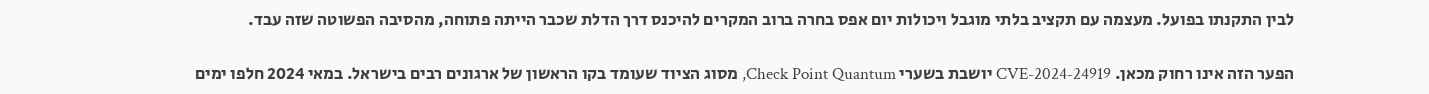לבין התקנתו בפועל. מעצמה עם תקציב בלתי מוגבל ויכולות יום אפס בחרה ברוב המקרים להיכנס דרך הדלת שכבר הייתה פתוחה, מהסיבה הפשוטה שזה עבד.

הפער הזה אינו רחוק מכאן. CVE-2024-24919 יושבת בשערי Check Point Quantum, מסוג הציוד שעומד בקו הראשון של ארגונים רבים בישראל. במאי 2024 חלפו ימים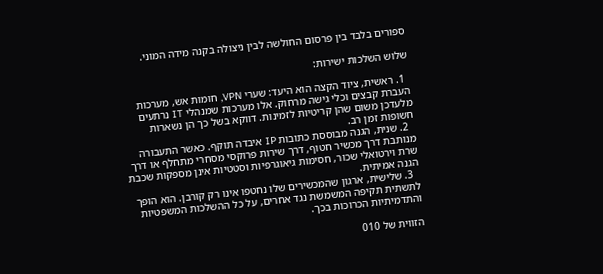ספורים בלבד בין פרסום החולשה לבין ניצולה בקנה מידה המוני.

שלוש השלכות ישירות:

  1. ראשית, ציוד הקצה הוא היעד: שערי VPN, חומות אש, מערכות העברת קבצים וכלי גישה מרחוק. אלו מערכות שמנהלי IT נרתעים מלעדכן משום שהן קריטיות לזמינות. דווקא בשל כך הן נשארות חשופות זמן רב.
  2. שנית, הגנה מבוססת כתובות IP איבדה תוקף. כאשר התעבורה מנותבת דרך מכשיר חטוף, דרך שירות פרוקסי מסחרי מתחלף או דרך שרת וירטואלי שכור, חסימות גיאוגרפיות וסטטיות אינן מספקות שכבת הגנה אמיתית.
  3. שלישית, ארגון שהמכשירים שלו נחטפו אינו רק קורבן. הוא הופך לתשתית תקיפה המשמשת נגד אחרים, על כל ההשלכות המשפטיות והתדמיתיות הכרוכות בכך.

הזווית של 010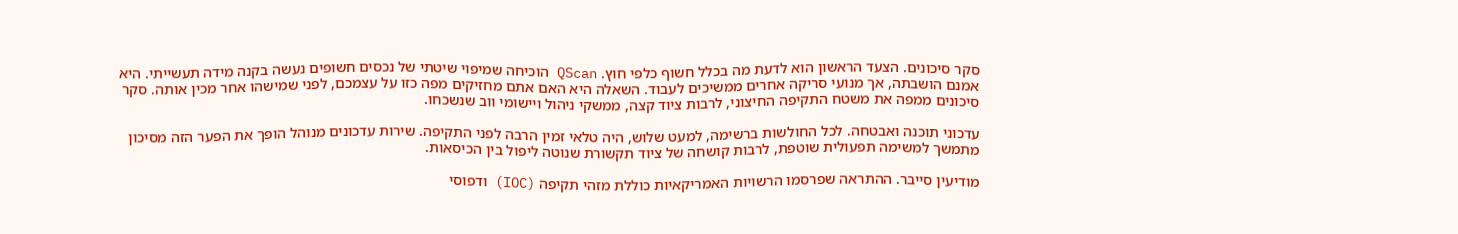סקר סיכונים. הצעד הראשון הוא לדעת מה בכלל חשוף כלפי חוץ. QScan הוכיחה שמיפוי שיטתי של נכסים חשופים נעשה בקנה מידה תעשייתי. היא אמנם הושבתה, אך מנועי סריקה אחרים ממשיכים לעבוד. השאלה היא האם אתם מחזיקים מפה כזו על עצמכם, לפני שמישהו אחר מכין אותה. סקר סיכונים ממפה את משטח התקיפה החיצוני, לרבות ציוד קצה, ממשקי ניהול ויישומי ווב שנשכחו.

עדכוני תוכנה ואבטחה. לכל החולשות ברשימה, למעט שלוש, היה טלאי זמין הרבה לפני התקיפה. שירות עדכונים מנוהל הופך את הפער הזה מסיכון מתמשך למשימה תפעולית שוטפת, לרבות קושחה של ציוד תקשורת שנוטה ליפול בין הכיסאות.

מודיעין סייבר. ההתראה שפרסמו הרשויות האמריקאיות כוללת מזהי תקיפה (IOC) ודפוסי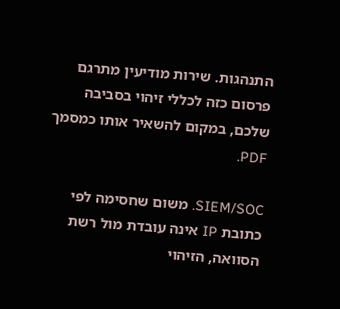התנהגות. שירות מודיעין מתרגם פרסום כזה לכללי זיהוי בסביבה שלכם, במקום להשאיר אותו כמסמך PDF.

SIEM/SOC. משום שחסימה לפי כתובת IP אינה עובדת מול רשת הסוואה, הזיהוי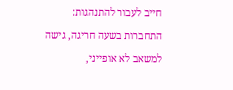חייב לעבור להתנהגות: התחברות בשעה חריגה, גישה למשאב לא אופייני,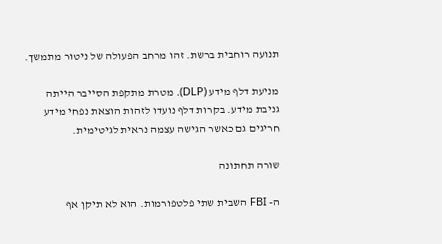תנועה רוחבית ברשת. זהו מרחב הפעולה של ניטור מתמשך.

מניעת דלף מידע (DLP). מטרת מתקפת הסייבר הייתה גניבת מידע. בקרות דלף נועדו לזהות הוצאת נפחי מידע חריגים גם כאשר הגישה עצמה נראית לגיטימית.

שורה תחתונה

ה- FBI השבית שתי פלטפורמות. הוא לא תיקן אף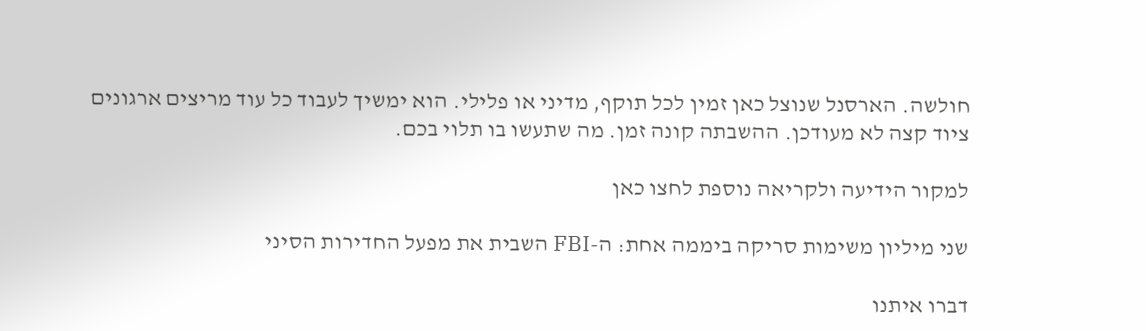חולשה. הארסנל שנוצל כאן זמין לכל תוקף, מדיני או פלילי. הוא ימשיך לעבוד כל עוד מריצים ארגונים ציוד קצה לא מעודכן. ההשבתה קונה זמן. מה שתעשו בו תלוי בכם.

למקור הידיעה ולקריאה נוספת לחצו כאן

שני מיליון משימות סריקה ביממה אחת: ה-FBI השבית את מפעל החדירות הסיני

דברו איתנו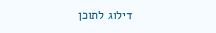דילוג לתוכן